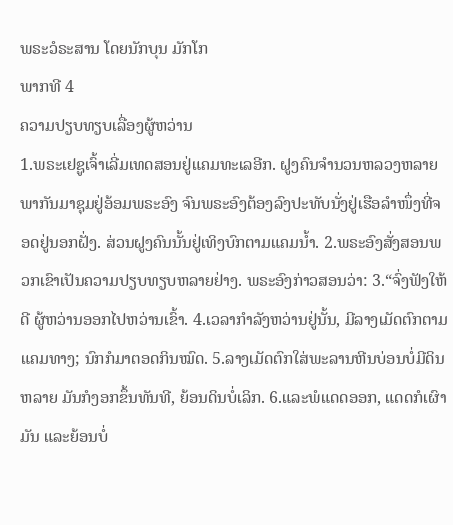ພຣະວໍຣະສານ ໂດຍນັກບຸນ ມັກໂກ
ພາກທີ 4
ຄວາມປຽບທຽບເລື່ອງຜູ້ຫວ່ານ
1.ພຣະເຢຊູເຈົ້າເລີ່ມເທດສອນຢູ່ແຄມທະເລອີກ. ຝູງຄົນຈຳນວນຫລວງຫລາຍພາກັນມາຊຸມຢູ່ອ້ອມພຣະອົງ ຈົນພຣະອົງຕ້ອງລົງປະທັບນັ່ງຢູ່ເຮືອລຳໜຶ່ງທີ່ຈອດຢູ່ນອກຝັ່ງ. ສ່ວນຝູງຄົນນັ້ນຢູ່ເທິງບົກຕາມແຄມນ້ຳ. 2.ພຣະອົງສັ່ງສອນພວກເຂົາເປັນຄວາມປຽບທຽບຫລາຍຢ່າງ. ພຣະອົງກ່າວສອນວ່າ: 3.“ຈົ່ງຟັງໃຫ້ດີ ຜູ້ຫວ່ານອອກໄປຫວ່ານເຂົ້າ. 4.ເວລາກຳລັງຫວ່ານຢູ່ນັ້ນ, ມີລາງເມັດຕົກຕາມແຄມທາງ; ນົກກໍມາຕອດກິນໝົດ. 5.ລາງເມັດຕົກໃສ່ພະລານຫີນບ່ອນບໍ່ມີດິນຫລາຍ ມັນກໍງອກຂຶ້ນທັນທີ, ຍ້ອນດິນບໍ່ເລິກ. 6.ແລະພໍແດດອອກ, ແດດກໍເຜົາມັນ ແລະຍ້ອນບໍ່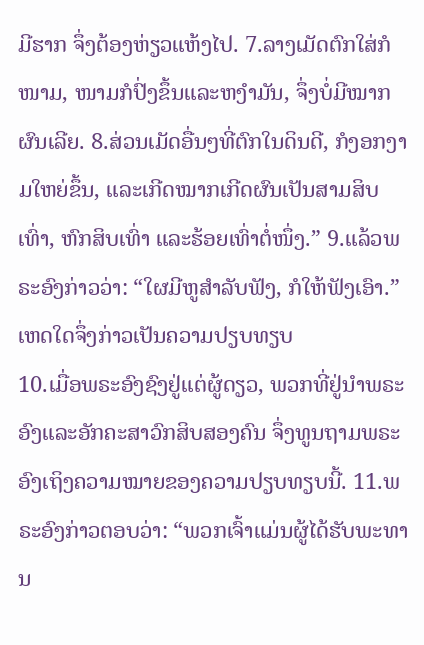ມີຮາກ ຈຶ່ງຕ້ອງຫ່ຽວແຫ້ງໄປ. 7.ລາງເມັດຕົກໃສ່ກໍໜາມ, ໜາມກໍປົ່ງຂຶ້ນແລະຫງຳມັນ, ຈຶ່ງບໍ່ມີໝາກຜົນເລີຍ. 8.ສ່ວນເມັດອື່ນໆທີ່ຕົກໃນດິນດີ, ກໍງອກງາມໃຫຍ່ຂຶ້ນ, ແລະເກີດໝາກເກີດຜົນເປັນສາມສິບເທົ່າ, ຫົກສິບເທົ່າ ແລະຮ້ອຍເທົ່າຕໍ່ໜຶ່ງ.” 9.ແລ້ວພຣະອົງກ່າວວ່າ: “ໃຜມີຫູສຳລັບຟັງ, ກໍໃຫ້ຟັງເອົາ.”
ເຫດໃດຈຶ່ງກ່າວເປັນຄວາມປຽບທຽບ
10.ເມື່ອພຣະອົງຊົງຢູ່ແຕ່ຜູ້ດຽວ, ພວກທີ່ຢູ່ນຳພຣະອົງແລະອັກຄະສາວົກສິບສອງຄົນ ຈຶ່ງທູນຖາມພຣະອົງເຖິງຄວາມໝາຍຂອງຄວາມປຽບທຽບນີ້. 11.ພຣະອົງກ່າວຕອບວ່າ: “ພວກເຈົ້າແມ່ນຜູ້ໄດ້ຮັບພະທານ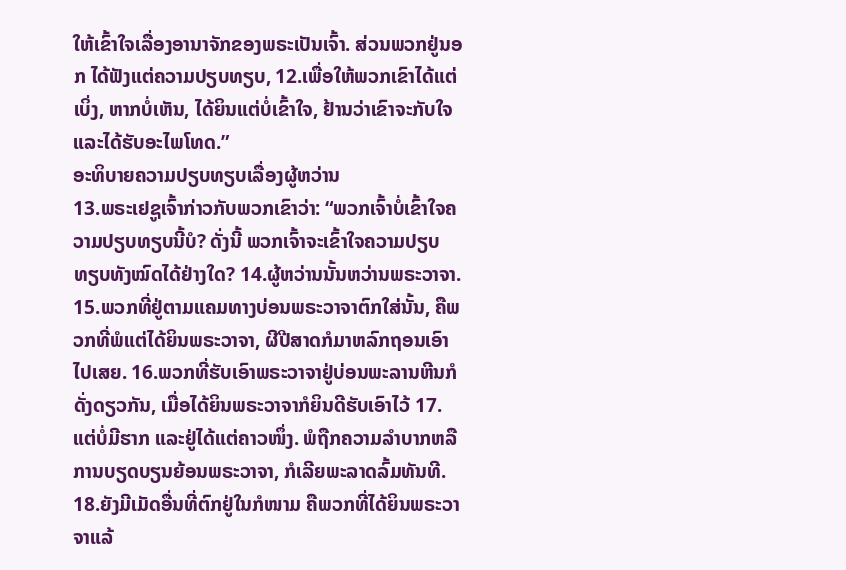ໃຫ້ເຂົ້າໃຈເລື່ອງອານາຈັກຂອງພຣະເປັນເຈົ້າ. ສ່ວນພວກຢູ່ນອກ ໄດ້ຟັງແຕ່ຄວາມປຽບທຽບ, 12.ເພື່ອໃຫ້ພວກເຂົາໄດ້ແຕ່ເບິ່ງ, ຫາກບໍ່ເຫັນ, ໄດ້ຍິນແຕ່ບໍ່ເຂົ້າໃຈ, ຢ້ານວ່າເຂົາຈະກັບໃຈແລະໄດ້ຮັບອະໄພໂທດ.”
ອະທິບາຍຄວາມປຽບທຽບເລື່ອງຜູ້ຫວ່ານ
13.ພຣະເຢຊູເຈົ້າກ່າວກັບພວກເຂົາວ່າ: “ພວກເຈົ້າບໍ່ເຂົ້າໃຈຄວາມປຽບທຽບນີ້ບໍ? ດັ່ງນີ້ ພວກເຈົ້າຈະເຂົ້າໃຈຄວາມປຽບທຽບທັງໝົດໄດ້ຢ່າງໃດ? 14.ຜູ້ຫວ່ານນັ້ນຫວ່ານພຣະວາຈາ. 15.ພວກທີ່ຢູ່ຕາມແຄມທາງບ່ອນພຣະວາຈາຕົກໃສ່ນັ້ນ, ຄືພວກທີ່ພໍແຕ່ໄດ້ຍິນພຣະວາຈາ, ຜີປີສາດກໍມາຫລົກຖອນເອົາໄປເສຍ. 16.ພວກທີ່ຮັບເອົາພຣະວາຈາຢູ່ບ່ອນພະລານຫີນກໍດັ່ງດຽວກັນ, ເມື່ອໄດ້ຍິນພຣະວາຈາກໍຍິນດີຮັບເອົາໄວ້ 17.ແຕ່ບໍ່ມີຮາກ ແລະຢູ່ໄດ້ແຕ່ຄາວໜຶ່ງ. ພໍຖືກຄວາມລຳບາກຫລືການບຽດບຽນຍ້ອນພຣະວາຈາ, ກໍເລີຍພະລາດລົ້ມທັນທີ. 18.ຍັງມີເມັດອື່ນທີ່ຕົກຢູ່ໃນກໍໜາມ ຄືພວກທີ່ໄດ້ຍິນພຣະວາຈາແລ້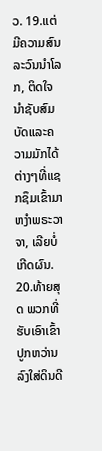ວ. 19.ແຕ່ມີຄວາມສົນລະວົນນຳໂລກ, ຕິດໃຈນຳຊັບສົມບັດແລະຄວາມມັກໄດ້ຕ່າງໆທີ່ແຊກຊຶມເຂົ້າມາຫງຳພຣະວາຈາ, ເລີຍບໍ່ເກີດຜົນ. 20.ທ້າຍສຸດ ພວກທີ່ຮັບເອົາເຂົ້າປູກຫວ່ານລົງໃສ່ດິນດີ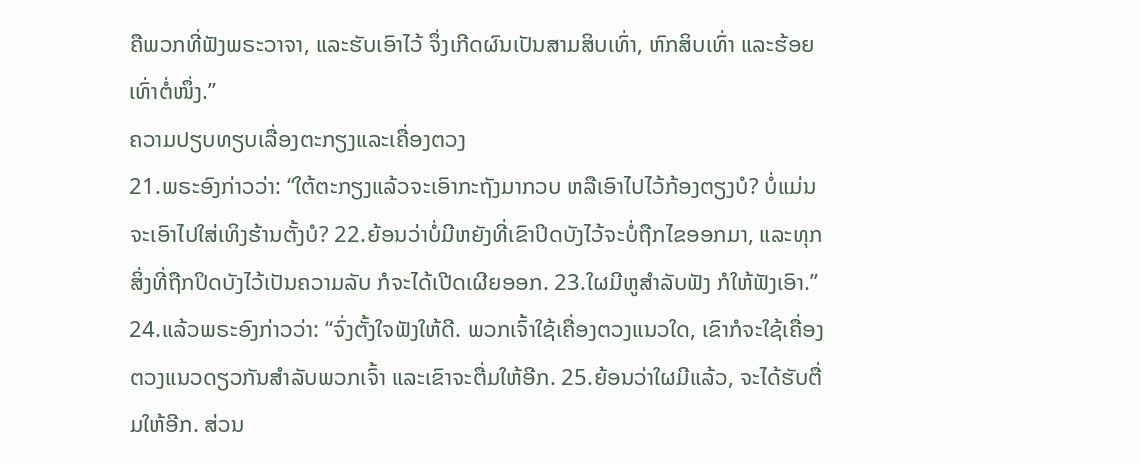ຄືພວກທີ່ຟັງພຣະວາຈາ, ແລະຮັບເອົາໄວ້ ຈຶ່ງເກີດຜົນເປັນສາມສິບເທົ່າ, ຫົກສິບເທົ່າ ແລະຮ້ອຍເທົ່າຕໍ່ໜຶ່ງ.”
ຄວາມປຽບທຽບເລື່ອງຕະກຽງແລະເຄື່ອງຕວງ
21.ພຣະອົງກ່າວວ່າ: “ໃຕ້ຕະກຽງແລ້ວຈະເອົາກະຖັງມາກວບ ຫລືເອົາໄປໄວ້ກ້ອງຕຽງບໍ? ບໍ່ແມ່ນຈະເອົາໄປໃສ່ເທິງຮ້ານຕັ້ງບໍ? 22.ຍ້ອນວ່າບໍ່ມີຫຍັງທີ່ເຂົາປິດບັງໄວ້ຈະບໍ່ຖືກໄຂອອກມາ, ແລະທຸກສິ່ງທີ່ຖືກປິດບັງໄວ້ເປັນຄວາມລັບ ກໍຈະໄດ້ເປີດເຜີຍອອກ. 23.ໃຜມີຫູສຳລັບຟັງ ກໍໃຫ້ຟັງເອົາ.” 24.ແລ້ວພຣະອົງກ່າວວ່າ: “ຈົ່ງຕັ້ງໃຈຟັງໃຫ້ດີ. ພວກເຈົ້າໃຊ້ເຄື່ອງຕວງແນວໃດ, ເຂົາກໍຈະໃຊ້ເຄື່ອງຕວງແນວດຽວກັນສຳລັບພວກເຈົ້າ ແລະເຂົາຈະຕື່ມໃຫ້ອີກ. 25.ຍ້ອນວ່າໃຜມີແລ້ວ, ຈະໄດ້ຮັບຕື່ມໃຫ້ອີກ. ສ່ວນ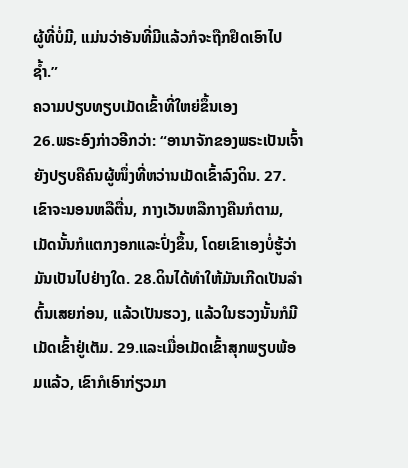ຜູ້ທີ່ບໍ່ມີ, ແມ່ນວ່າອັນທີ່ມີແລ້ວກໍຈະຖືກຢຶດເອົາໄປຊ້ຳ.”
ຄວາມປຽບທຽບເມັດເຂົ້າທີ່ໃຫຍ່ຂຶ້ນເອງ
26.ພຣະອົງກ່າວອີກວ່າ: “ອານາຈັກຂອງພຣະເປັນເຈົ້າຍັງປຽບຄືຄົນຜູ້ໜຶ່ງທີ່ຫວ່ານເມັດເຂົ້າລົງດິນ. 27.ເຂົາຈະນອນຫລືຕື່ນ, ກາງເວັນຫລືກາງຄືນກໍຕາມ, ເມັດນັ້ນກໍແຕກງອກແລະປົ່ງຂຶ້ນ, ໂດຍເຂົາເອງບໍ່ຮູ້ວ່າມັນເປັນໄປຢ່າງໃດ. 28.ດິນໄດ້ທຳໃຫ້ມັນເກີດເປັນລຳຕົ້ນເສຍກ່ອນ, ແລ້ວເປັນຮວງ, ແລ້ວໃນຮວງນັ້ນກໍມີເມັດເຂົ້າຢູ່ເຕັມ. 29.ແລະເມື່ອເມັດເຂົ້າສຸກພຽບພ້ອມແລ້ວ, ເຂົາກໍເອົາກ່ຽວມາ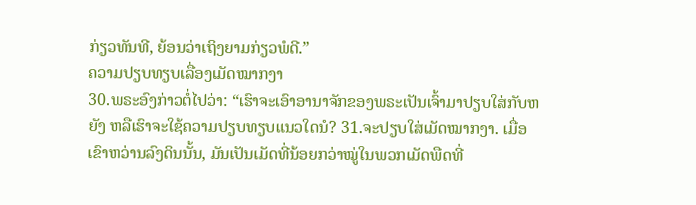ກ່ຽວທັນທີ, ຍ້ອນວ່າເຖິງຍາມກ່ຽວພໍດີ.”
ຄວາມປຽບທຽບເລື່ອງເມັດໝາກງາ
30.ພຣະອົງກ່າວຕໍ່ໄປວ່າ: “ເຮົາຈະເອົາອານາຈັກຂອງພຣະເປັນເຈົ້າມາປຽບໃສ່ກັບຫຍັງ ຫລືເຮົາຈະໃຊ້ຄວາມປຽບທຽບແນວໃດນໍ? 31.ຈະປຽບໃສ່ເມັດໝາກງາ. ເມື່ອເຂົາຫວ່ານລົງດິນນັ້ນ, ມັນເປັນເມັດທີ່ນ້ອຍກວ່າໝູ່ໃນພວກເມັດພືດທີ່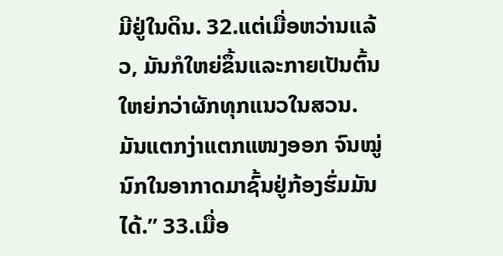ມີຢູ່ໃນດິນ. 32.ແຕ່ເມື່ອຫວ່ານແລ້ວ, ມັນກໍໃຫຍ່ຂຶ້ນແລະກາຍເປັນຕົ້ນໃຫຍ່ກວ່າຜັກທຸກແນວໃນສວນ. ມັນແຕກງ່າແຕກແໜງອອກ ຈົນໝູ່ນົກໃນອາກາດມາຊົ້ນຢູ່ກ້ອງຮົ່ມມັນໄດ້.” 33.ເມື່ອ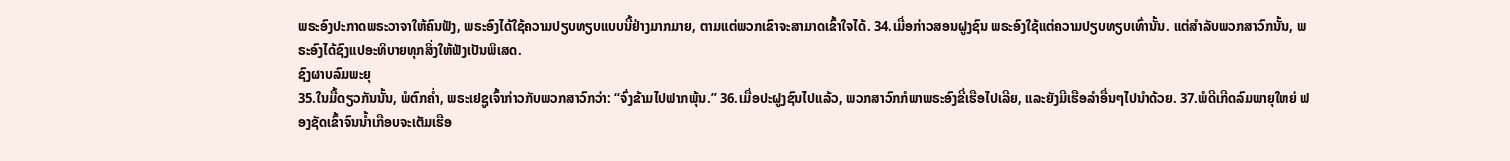ພຣະອົງປະກາດພຣະວາຈາໃຫ້ຄົນຟັງ, ພຣະອົງໄດ້ໃຊ້ຄວາມປຽບທຽບແບບນີ້ຢ່າງມາກມາຍ, ຕາມແຕ່ພວກເຂົາຈະສາມາດເຂົ້າໃຈໄດ້. 34.ເມື່ອກ່າວສອນຝູງຊົນ ພຣະອົງໃຊ້ແຕ່ຄວາມປຽບທຽບເທົ່ານັ້ນ. ແຕ່ສຳລັບພວກສາວົກນັ້ນ, ພຣະອົງໄດ້ຊົງແປອະທິບາຍທຸກສິ່ງໃຫ້ຟັງເປັນພິເສດ.
ຊົງຜາບລົມພະຍຸ
35.ໃນມື້ດຽວກັນນັ້ນ, ພໍຕົກຄ່ຳ, ພຣະເຢຊູເຈົ້າກ່າວກັບພວກສາວົກວ່າ: “ຈົ່ງຂ້າມໄປຟາກພຸ້ນ.” 36.ເມື່ອປະຝູງຊົນໄປແລ້ວ, ພວກສາວົກກໍພາພຣະອົງຂີ່ເຮືອໄປເລີຍ, ແລະຍັງມີເຮືອລຳອື່ນໆໄປນຳດ້ວຍ. 37.ພໍດີເກີດລົມພາຍຸໃຫຍ່ ຟອງຊັດເຂົ້າຈົນນ້ຳເກືອບຈະເຕັມເຮືອ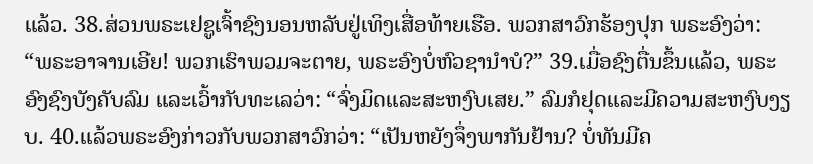ແລ້ວ. 38.ສ່ວນພຣະເຢຊູເຈົ້າຊົງນອນຫລັບຢູ່ເທິງເສື່ອທ້າຍເຮືອ. ພວກສາວົກຮ້ອງປຸກ ພຣະອົງວ່າ: “ພຣະອາຈານເອີຍ! ພວກເຮົາພວມຈະຕາຍ, ພຣະອົງບໍ່ຫົວຊານຳບໍ?” 39.ເມື່ອຊົງຕື່ນຂຶ້ນແລ້ວ, ພຣະອົງຊົງບັງຄັບລົມ ແລະເວົ້າກັບທະເລວ່າ: “ຈົ່ງມິດແລະສະຫງົບເສຍ.” ລົມກໍຢຸດແລະມີຄວາມສະຫງົບງຽບ. 40.ແລ້ວພຣະອົງກ່າວກັບພວກສາວົກວ່າ: “ເປັນຫຍັງຈຶ່ງພາກັນຢ້ານ? ບໍ່ທັນມີຄ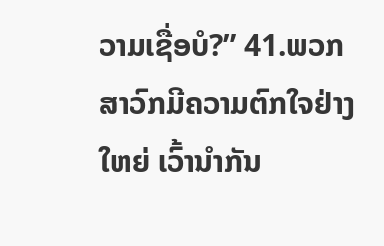ວາມເຊື່ອບໍ?” 41.ພວກສາວົກມີຄວາມຕົກໃຈຢ່າງໃຫຍ່ ເວົ້ານຳກັນ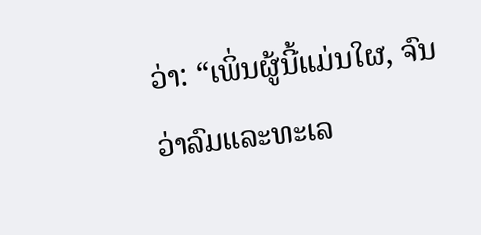ວ່າ: “ເພິ່ນຜູ້ນີ້ແມ່ນໃຜ, ຈົນວ່າລົມແລະທະເລ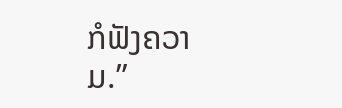ກໍຟັງຄວາມ.”